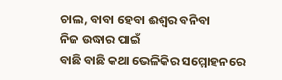ଚାଲ, ବାବା ହେବା ଈଶ୍ୱର ବନିବା
ନିଜ ଉଦ୍ଧାର ପାଇଁ
ବାଛି ବାଛି କଥା ଭେଳିକିର ସମ୍ମୋହନରେ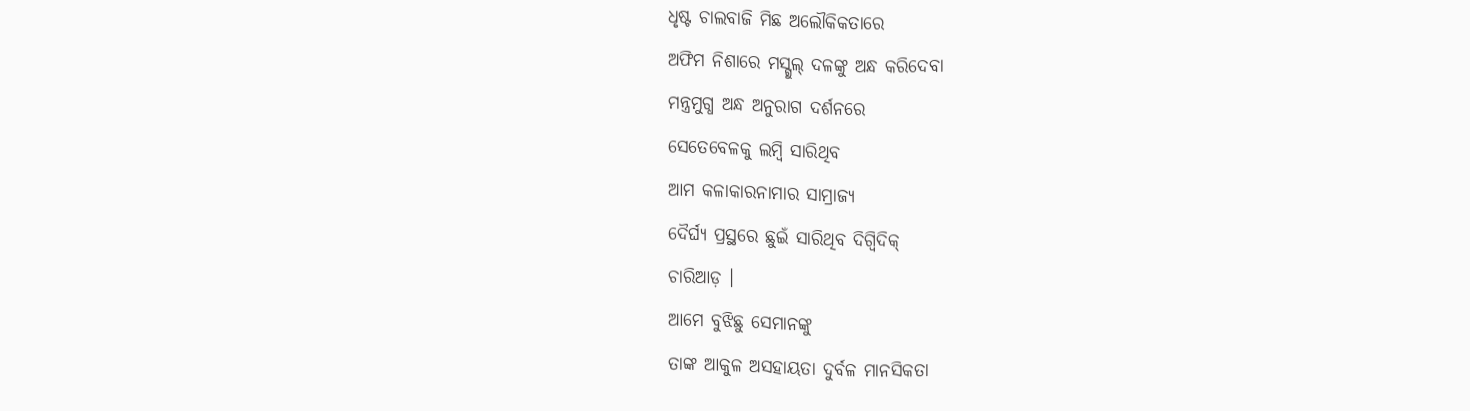ଧୃଷ୍ଟ ଚାଲବାଜି ମିଛ ଅଲୌକିକତାରେ
ଅଫିମ ନିଶାରେ ମସ୍ଗୁଲ୍ ଦଳଙ୍କୁ ଅନ୍ଧ କରିଦେବା
ମନ୍ତ୍ରମୁଗ୍ଧ ଅନ୍ଧ ଅନୁରାଗ ଦର୍ଶନରେ
ସେତେବେଳକୁ ଲମ୍ବି ସାରିଥିବ
ଆମ କଳାକାରନାମାର ସାମ୍ରାଜ୍ୟ
ଦୈର୍ଘ୍ୟ ପ୍ରସ୍ଥରେ ଛୁଇଁ ସାରିଥିବ ଦିଗ୍ବିଦିକ୍
ଚାରିଆଡ଼ ।
ଆମେ ବୁଝିଛୁ ସେମାନଙ୍କୁ
ତାଙ୍କ ଆକୁଳ ଅସହାୟତା ଦୁର୍ବଳ ମାନସିକତା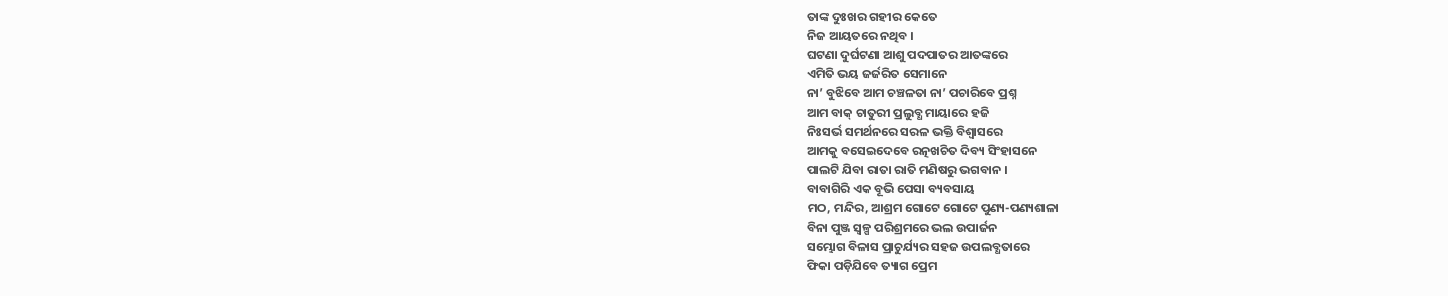ତାଙ୍କ ଦୁଃଖର ଗହୀର କେତେ
ନିଜ ଆୟତରେ ନଥିବ ।
ଘଟଣା ଦୁର୍ଘଟଣା ଆଶୁ ପଦପାତର ଆତଙ୍କରେ
ଏମିତି ଭୟ ଜର୍ଜରିତ ସେମାନେ
ନା’ ବୁଝିବେ ଆମ ଚଞ୍ଚଳତା ନା’ ପଚାରିବେ ପ୍ରଶ୍ନ
ଆମ ବାକ୍ ଚାତୁରୀ ପ୍ରଲୁବ୍ଧ ମାୟାରେ ହଜି
ନିଃସର୍ଭ ସମର୍ଥନରେ ସରଳ ଭକ୍ତି ବିଶ୍ୱାସରେ
ଆମକୁ ବସେଇଦେବେ ରତ୍ନଖଚିତ ଦିବ୍ୟ ସିଂହାସନେ
ପାଲଟି ଯିବା ରାତା ରାତି ମଣିଷରୁ ଭଗବାନ ।
ବାବାଗିରି ଏକ ବୂଭି ପେସା ବ୍ୟବସାୟ
ମଠ, ମନ୍ଦିର, ଆଶ୍ରମ ଗୋଟେ ଗୋଟେ ପୁଣ୍ୟ-ପଣ୍ୟଶାଳା
ବିନା ପୁଞ୍ଜ ସ୍ଵଳ୍ପ ପରିଶ୍ରମରେ ଭଲ ଉପାର୍ଜନ
ସମ୍ଭୋଗ ବିଳାସ ପ୍ରାଚୁର୍ଯ୍ୟର ସହଜ ଉପଲବ୍ଧତାରେ
ଫିକା ପଡ଼ିଯିବେ ତ୍ୟାଗ ପ୍ରେମ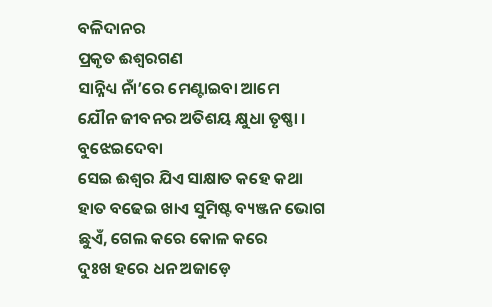ବଳିଦାନର
ପ୍ରକୃତ ଈଶ୍ୱରଗଣ
ସାନ୍ନିଧ୍ୟ ନାଁ’ରେ ମେଣ୍ଟାଇବା ଆମେ
ଯୌନ ଜୀବନର ଅତିଶୟ କ୍ଷୁଧା ତୃଷ୍ଣା ।
ବୁଝେଇଦେବା
ସେଇ ଈଶ୍ଵର ଯିଏ ସାକ୍ଷାତ କହେ କଥା
ହାତ ବଢେଇ ଖାଏ ସୁମିଷ୍ଟ ବ୍ୟଞ୍ଜନ ଭୋଗ
ଛୁଏଁ, ଗେଲ କରେ କୋଳ କରେ
ଦୁଃଖ ହରେ ଧନ ଅଜାଡ଼େ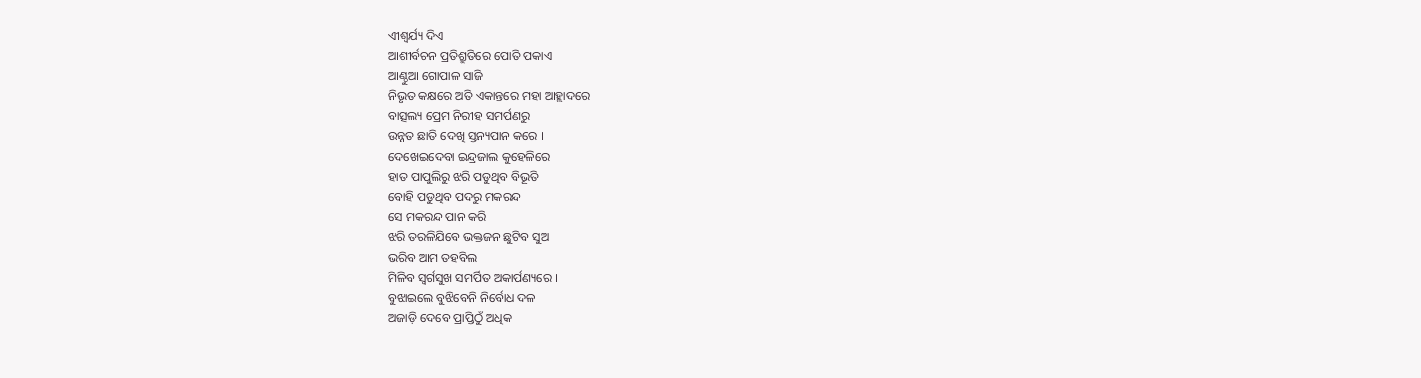ଏୀଶ୍ଵର୍ଯ୍ୟ ଦିଏ
ଆଶୀର୍ବଚନ ପ୍ରତିଶ୍ରୁତିରେ ପୋତି ପକାଏ
ଆଣ୍ଠୁଆ ଗୋପାଳ ସାଜି
ନିଭୃତ କକ୍ଷରେ ଅତି ଏକାନ୍ତରେ ମହା ଆହ୍ଲାଦରେ
ବାତ୍ସଲ୍ୟ ପ୍ରେମ ନିରୀହ ସମର୍ପଣରୁ
ଉନ୍ନତ ଛାତି ଦେଖି ସ୍ତନ୍ୟପାନ କରେ ।
ଦେଖେଇଦେବା ଇନ୍ଦ୍ରଜାଲ କୁହେଳିରେ
ହାତ ପାପୁଲିରୁ ଝରି ପଡୁଥିବ ବିଭୂତି
ବୋହି ପଡୁଥିବ ପଦରୁ ମକରନ୍ଦ
ସେ ମକରନ୍ଦ ପାନ କରି
ଝରି ତରଳିଯିବେ ଭକ୍ତଜନ ଛୁଟିବ ସୁଅ
ଭରିବ ଆମ ତହବିଲ
ମିଳିବ ସ୍ଵର୍ଗସୁଖ ସମର୍ପିତ ଅକାର୍ପଣ୍ୟରେ ।
ବୁଝାଇଲେ ବୁଝିବେନି ନିର୍ବୋଧ ଦଳ
ଅଜାଡ଼ି ଦେବେ ପ୍ରାପ୍ତିଠୁଁ ଅଧିକ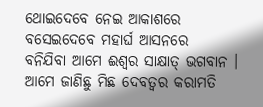ଥୋଇଦେବେ ନେଇ ଆକାଶରେ
ବସେଇଦେବେ ମହାର୍ଘ ଆସନରେ
ବନିଯିବା ଆମେ ଈଶ୍ଵର ସାକ୍ଷାତ୍ ଭଗବାନ ।
ଆମେ ଜାଣିଛୁ ମିଛ ଦେବତ୍ଵର କରାମତି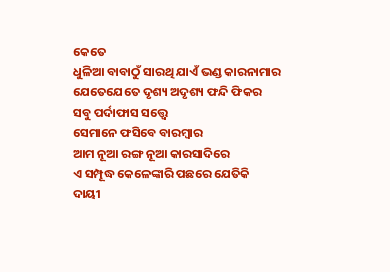କେତେ
ଧୁଳିଆ ବାବାଠୁଁ ସାରଥି ଯାଏଁ ଭଣ୍ଡ କାରନାମାର
ଯେତେଯେତେ ଦୃଶ୍ୟ ଅଦୃଶ୍ୟ ଫନ୍ଦି ଫିକର
ସବୁ ପର୍ଦାଫାସ ସତ୍ତ୍ଵେ
ସେମାନେ ଫସିବେ ବାରମ୍ବାର
ଆମ ନୂଆ ରଙ୍ଗ ନୂଆ କାରସାଦିରେ
ଏ ସମ୍ପୂଦ୍ଧ କେଳେଙ୍କାରି ପଛରେ ଯେତିକି
ଦାୟୀ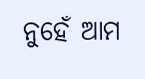ନୁହେଁ ଆମ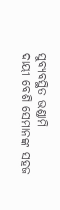ସୁବ୍ୟବସ୍ଥିତ ଭଣ୍ଡାମି
ଦାୟୀ ବେଶି ସେମାନଙ୍କ ସହଜ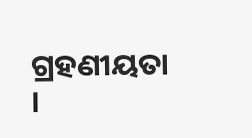ଗ୍ରହଣୀୟତା ।